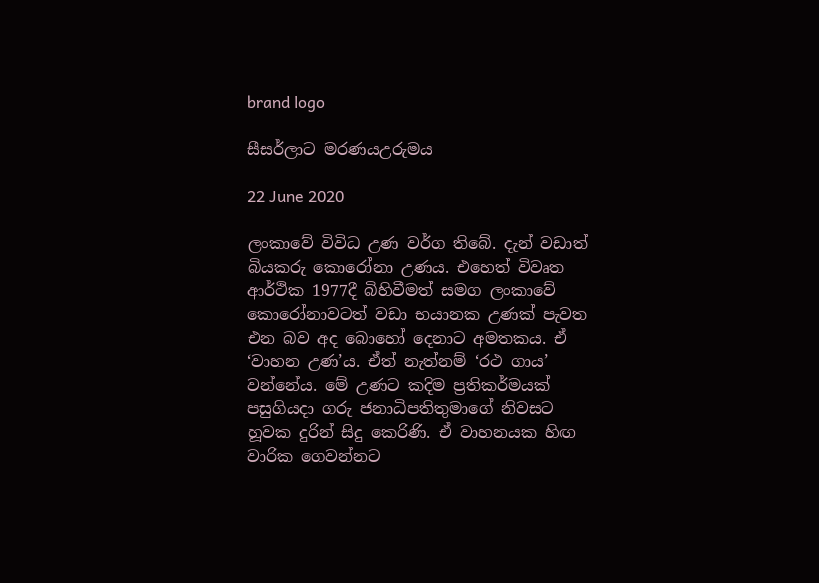brand logo

සීසර්ලාට මරණයඋරුමය

22 June 2020

ලංකාවේ විවිධ උණ වර්ග තිබේ. දැන් වඩාත් බියකරු කොරෝනා උණය. එහෙත් විවෘත ආර්ථික 1977දී බිහිවීමත් සමග ලංකාවේ කොරෝනාවටත් වඩා භයානක උණක් පැවත එන බව අද බොහෝ දෙනාට අමතකය. ඒ ‘වාහන උණ’ය. ඒත් නැත්නම් ‘රථ ගාය’ වන්නේය. මේ උණට කදිම ප්‍රතිකර්මයක් පසුගියදා ගරු ජනාධිපතිතුමාගේ නිවසට හූවක දුරින් සිදු කෙරිණි. ඒ වාහනයක හිඟ වාරික ගෙවන්නට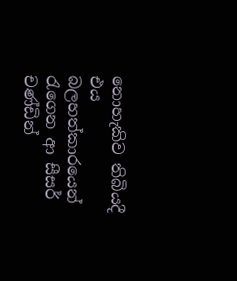නොහැකිව තිබියදී එය බලහත්කාරයෙන් රැගෙන ආ සීසර් චණ්ඩින්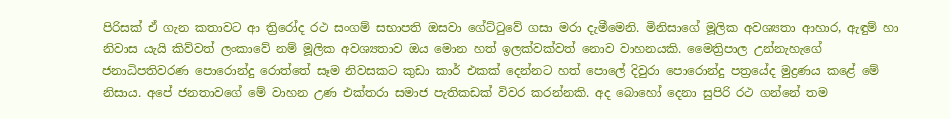පිරිසක් ඒ ගැන කතාවට ආ ත්‍රිරෝද රථ සංගම් සභාපති ඔසවා ගේට්ටුවේ ගසා මරා දැමීමෙනි. මිනිසාගේ මූලික අවශ්‍යතා ආහාර, ඇඳුම් හා නිවාස යැයි කිව්වත් ලංකාවේ නම් මූලික අවශ්‍යතාව ඔය මොන හත් ඉලක්වක්වත් නොව වාහනයකි. මෛත්‍රිපාල උන්නැහැගේ ජනාධිපතිවරණ පොරොන්දු රොත්තේ සෑම නිවසකට කුඩා කාර් එකක් දෙන්නට හත් පොලේ දිවුරා පොරොන්දු පත්‍රයේද මුද්‍රණය කළේ මේ නිසාය. අපේ ජනතාවගේ මේ වාහන උණ එක්තරා සමාජ පැතිකඩක් විවර කරන්නකි. අද බොහෝ දෙනා සුපිරි රථ ගන්නේ තම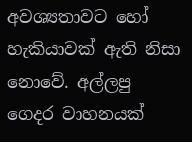අවශ්‍යතාවට හෝ හැකියාවක් ඇති නිසා නොවේ. අල්ලපු ගෙදර වාහනයක්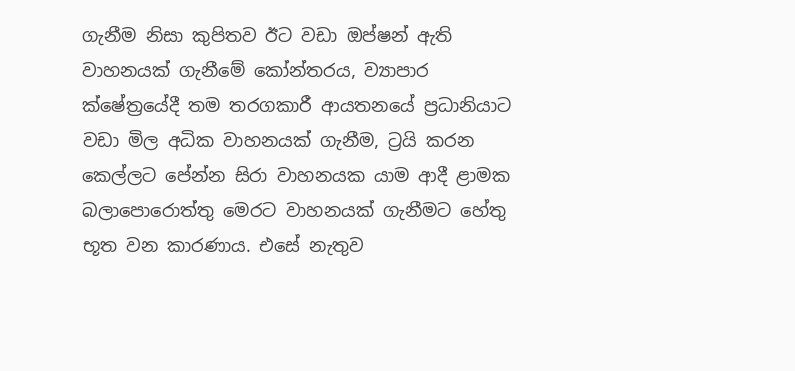ගැනීම නිසා කුපිතව ඊට වඩා ඔප්ෂන් ඇති වාහනයක් ගැනීමේ කෝන්තරය, ව්‍යාපාර ක්ෂේත්‍රයේදී තම තරගකාරී ආයතනයේ ප්‍රධානියාට වඩා මිල අධික වාහනයක් ගැනීම, ට්‍රයි කරන කෙල්ලට පේන්න සිරා වාහනයක යාම ආදී ළාමක බලාපොරොත්තු මෙරට වාහනයක් ගැනීමට හේතු භූත වන කාරණාය. එසේ නැතුව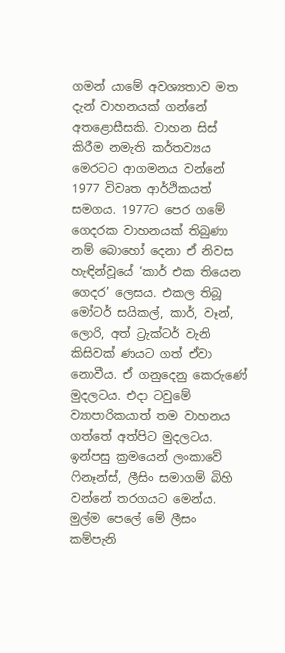ගමන් යාමේ අවශ්‍යතාව මත දැන් වාහනයක් ගන්නේ අතළොසීසකි. වාහන සිස් කිරීම නමැති කර්තව්‍යය මෙරටට ආගමනය වන්නේ 1977 විවෘත ආර්ථිකයත් සමගය. 1977ට පෙර ගමේ ගෙදරක වාහනයක් තිබුණා නම් බොහෝ දෙනා ඒ නිවස හැඳින්වූයේ ‘කාර් එක තියෙන ගෙදර’ ලෙසය. එකල තිබූ මෝටර් සයිකල්, කාර්, වෑන්, ලොරි, අත් ට්‍රැක්ටර් වැනි කිසිවක් ණයට ගත් ඒවා නොවීය. ඒ ගනුදෙනු කෙරුණේ මුදලටය. එදා ටවුමේ ව්‍යාපාරිකයාත් තම වාහනය ගත්තේ අත්පිට මුදලටය. ඉන්පසු ක්‍රමයෙන් ලංකාවේ ෆිනෑන්ස්, ලීසිං සමාගම් බිහි වන්නේ තරගයට මෙන්ය. මුල්ම පෙලේ මේ ලීසං කම්පැනි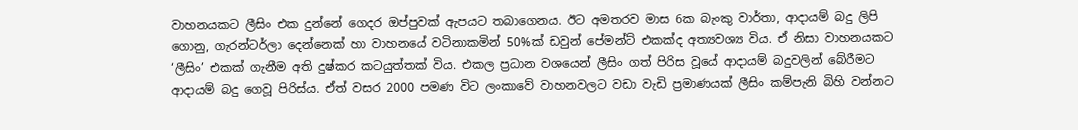වාහනයකට ලීසිං එක දුන්නේ ගෙදර ඔප්පුවක් ඇපයට තබාගෙනය. ඊට අමතරව මාස 6ක බැංකු වාර්තා, ආදායම් බදු ලිපි ගොනු, ගැරන්ටර්ලා දෙන්නෙක් හා වාහනයේ වටිනාකමින් 50%ක් ඩවුන් පේමන්ට් එකක්ද අත්‍යවශ්‍ය විය. ඒ නිසා වාහනයකට ‘ලීසිං’ එකක් ගැනීම අති දුෂ්කර කටයුත්තක් විය. එකල ප්‍රධාන වශයෙන් ලීසිං ගත් පිරිස වූයේ ආදායම් බදුවලින් බේරීමට ආදායම් බදු ගෙවූ පිරිස්ය. ඒත් වසර 2000 පමණ විට ලංකාවේ වාහනවලට වඩා වැඩි ප්‍රමාණයක් ලීසිං කම්පැනි බිහි වන්නට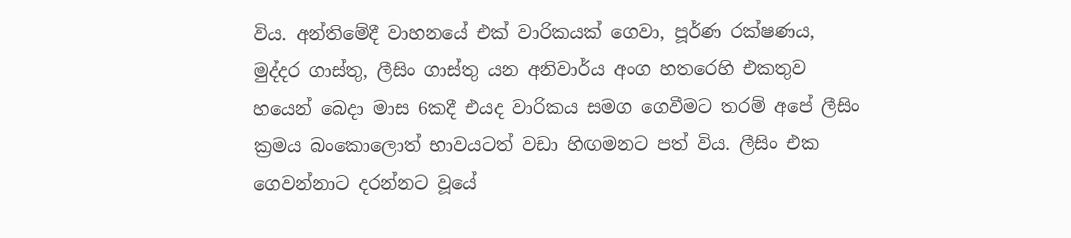විය. අන්තිමේදී වාහනයේ එක් වාරිකයක් ගෙවා, පූර්ණ රක්ෂණය, මුද්දර ගාස්තු, ලීසිං ගාස්තු යන අනිවාර්ය අංග හතරෙහි එකතුව හයෙන් බෙදා මාස 6කදී එයද වාරිකය සමග ගෙවීමට තරම් අපේ ලීසිං ක්‍රමය බංකොලොත් භාවයටත් වඩා හිඟමනට පත් විය. ලීසිං එක ගෙවන්නාට දරන්නට වූයේ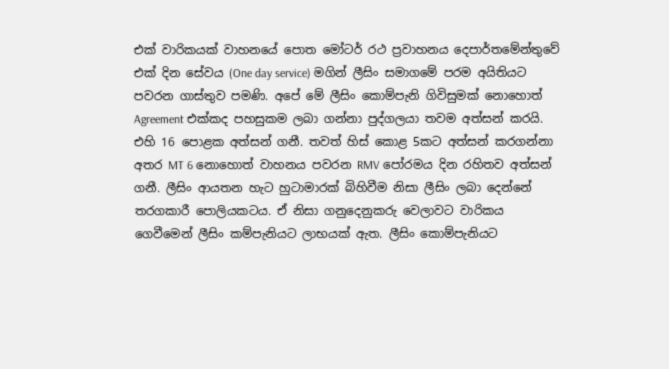එක් වාරිකයක් වාහනයේ පොත මෝටර් රථ ප්‍රවාහනය දෙපාර්තමේන්තුවේ එක් දින සේවය (One day service) මගින් ලීසිං සමාගමේ පරම අයිතියට පවරන ගාස්තුව පමණි. අපේ මේ ලීසිං කොම්පැනි ගිවිසුමක් නොහොත් Agreement එක්කද පහසුකම ලබා ගන්නා පුද්ගලයා තවම අත්සන් කරයි. එහි 16 පොළක අත්සන් ගනී. තවත් හිස් කොළ 5කට අත්සන් කරගන්නා අතර MT 6 නොහොත් වාහනය පවරන RMV පෝරමය දින රහිතව අත්සන් ගනී. ලීසිං ආයතන හැට හුටාමාරක් බිහිවීම නිසා ලීසිං ලබා දෙන්නේ තරගකාරී පොලියකටය. ඒ නිසා ගනුදෙනුකරු වෙලාවට වාරිකය ගෙවීමෙන් ලීසිං කම්පැනියට ලාභයක් ඇත. ලීසිං කොම්පැනියට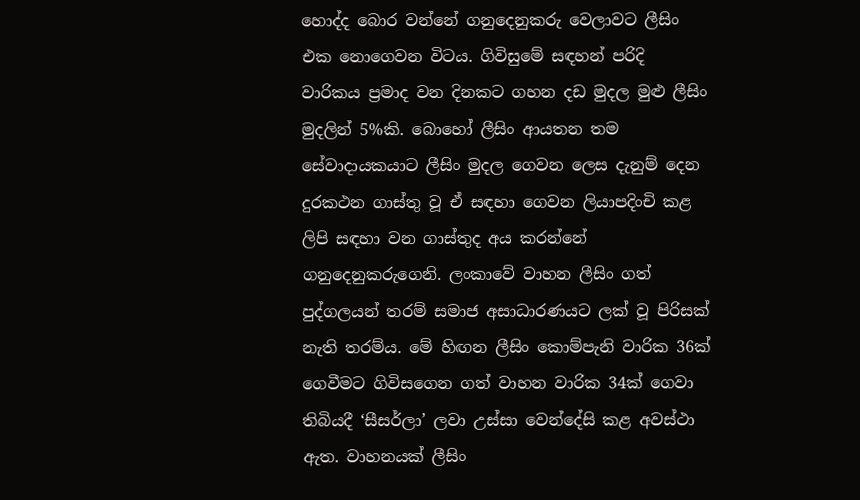හොද්ද බොර වන්නේ ගනුදෙනුකරු වෙලාවට ලීසිං එක නොගෙවන විටය. ගිවිසුමේ සඳහන් පරිදි වාරිකය ප්‍රමාද වන දිනකට ගහන දඩ මුදල මුළු ලීසිං මුදලින් 5%කි. බොහෝ ලීසිං ආයතන තම සේවාදායකයාට ලීසිං මුදල ගෙවන ලෙස දැනුම් දෙන දුරකථන ගාස්තු වූ ඒ සඳහා ගෙවන ලියාපදිංචි කළ ලිපි සඳහා වන ගාස්තුද අය කරන්නේ ගනුදෙනුකරුගෙනි. ලංකාවේ වාහන ලීසිං ගත් පුද්ගලයන් තරම් සමාජ අසාධාරණයට ලක් වූ පිරිසක් නැති තරම්ය. මේ හිඟන ලීසිං කොම්පැනි වාරික 36ක් ගෙවීමට ගිවිසගෙන ගත් වාහන වාරික 34ක් ගෙවා තිබියදී ‘සීසර්ලා’ ලවා උස්සා වෙන්දේසි කළ අවස්ථා ඇත. වාහනයක් ලීසිං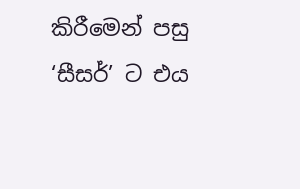කිරීමෙන් පසු ‘සීසර්’ ට එය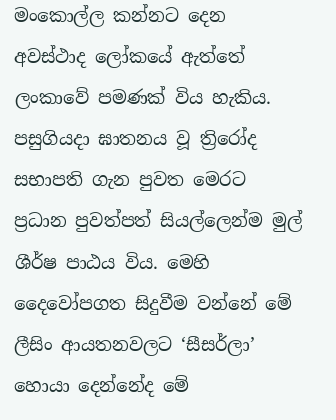මංකොල්ල කන්නට දෙන අවස්ථාද ලෝකයේ ඇත්තේ ලංකාවේ පමණක් විය හැකිය. පසුගියදා ඝාතනය වූ ත්‍රිරෝද සභාපති ගැන පුවත මෙරට ප්‍රධාන පුවත්පත් සියල්ලෙන්ම මුල් ශීර්ෂ පාඨය විය. මෙහි දෛවෝපගත සිදුවීම වන්නේ මේ ලීසිං ආයතනවලට ‘සීසර්ලා’ හොයා දෙන්නේද මේ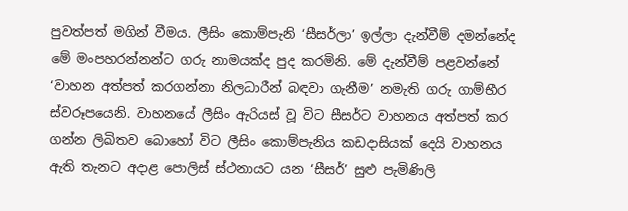පුවත්පත් මගින් වීමය. ලීසිං කොම්පැනි ‘සීසර්ලා’ ඉල්ලා දැන්වීම් දමන්නේද මේ මංපහරන්නන්ට ගරු නාමයක්ද පුද කරමිනි. මේ දැන්වීම් පළවන්නේ ‘වාහන අත්පත් කරගන්නා නිලධාරීන් බඳවා ගැනීම’ නමැති ගරු ගාම්භීර ස්වරූපයෙනි. වාහනයේ ලීසිං ඇරියස් වූ විට සීසර්ට වාහනය අත්පත් කර ගන්න ලිඛිතව බොහෝ විට ලීසිං කොම්පැනිය කඩදාසියක් දෙයි වාහනය ඇති තැනට අදාළ පොලිස් ස්ථනායට යන ‘සීසර්’ සුළු පැමිණිලි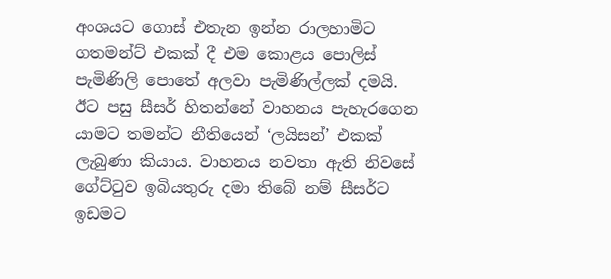අංශයට ගොස් එතැන ඉන්න රාලහාමිට ගතමන්ට් එකක් දී එම කොළය පොලිස් පැමිණිලි පොතේ අලවා පැමිණිල්ලක් දමයි. ඊට පසු සීසර් හිතන්නේ වාහනය පැහැරගෙන යාමට තමන්ට නීතියෙන් ‘ලයිසන්’ එකක් ලැබුණා කියාය. වාහනය නවතා ඇති නිවසේ ගේට්ටුව ඉබියතුරු දමා තිබේ නම් සීසර්ට ඉඩමට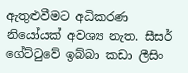ඇතුළුවීමට අධිකරණ නියෝයක් අවශ්‍ය නැත. සීසර් ගේට්ටුවේ ඉබ්බා කඩා ලීසිං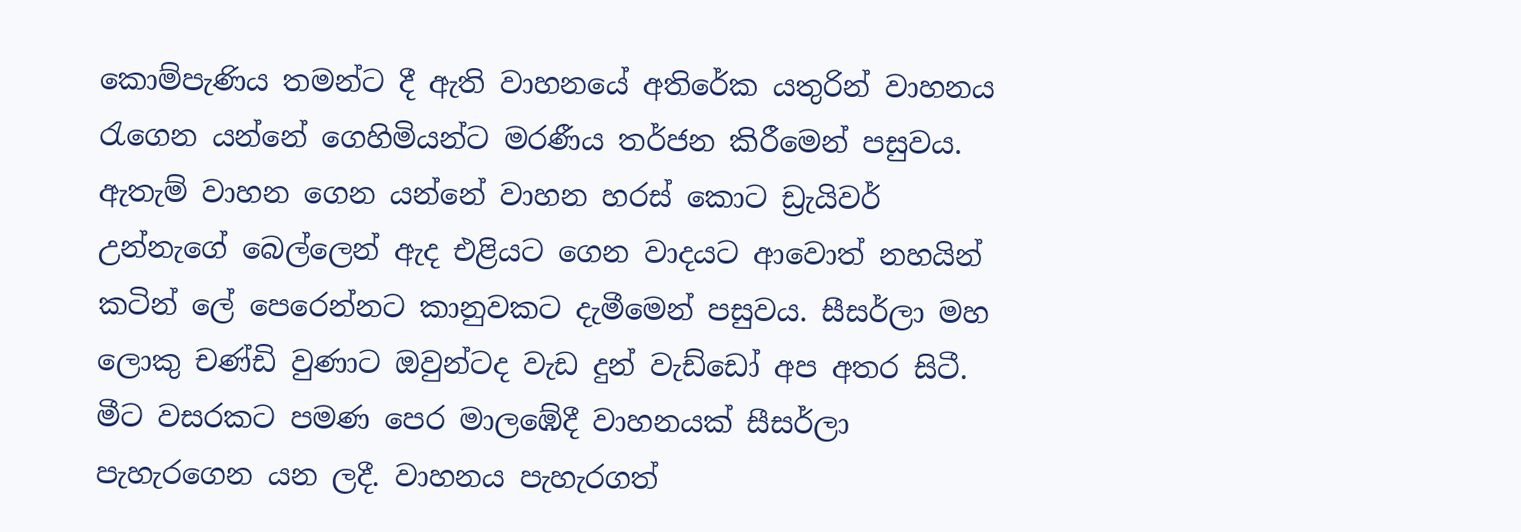කොම්පැණිය තමන්ට දී ඇති වාහනයේ අතිරේක යතුරින් වාහනය රැගෙන යන්නේ ගෙහිමියන්ට මරණීය තර්ජන කිරීමෙන් පසුවය. ඇතැම් වාහන ගෙන යන්නේ වාහන හරස් කොට ඩ්‍රැයිවර් උන්නැගේ බෙල්ලෙන් ඇද එළියට ගෙන වාදයට ආවොත් නහයින් කටින් ලේ පෙරෙන්නට කානුවකට දැමීමෙන් පසුවය. සීසර්ලා මහ ලොකු චණ්ඩි වුණාට ඔවුන්ටද වැඩ දුන් වැඩ්ඩෝ අප අතර සිටී. මීට වසරකට පමණ පෙර මාලඹේදී වාහනයක් සීසර්ලා පැහැරගෙන යන ලදී. වාහනය පැහැරගත්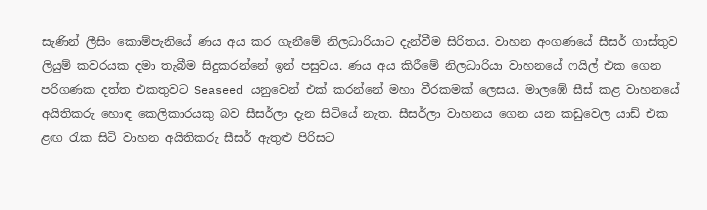සැණින් ලීසිං කොම්පැනියේ ණය අය කර ගැනීමේ නිලධාරියාට දැන්වීම සිරිතය. වාහන අංගණයේ සීසර් ගාස්තුව ලියුම් කවරයක දමා තැබීම සිදුකරන්නේ ඉන් පසුවය. ණය අය කිරීමේ නිලධාරියා වාහනයේ ෆයිල් එක ගෙන පරිගණක දත්ත එකතුවට Seaseed යනුවෙන් එක් කරන්නේ මහා වීරකමක් ලෙසය. මාලඹේ සීස් කළ වාහනයේ අයිතිකරු හොඳ කෙලිකාරයකු බව සීසර්ලා දැන සිටියේ නැත. සීසර්ලා වාහනය ගෙන යන කඩුවෙල යාඩ් එක ළඟ රැක සිටි වාහන අයිතිකරු සීසර් ඇතුළු පිරිසට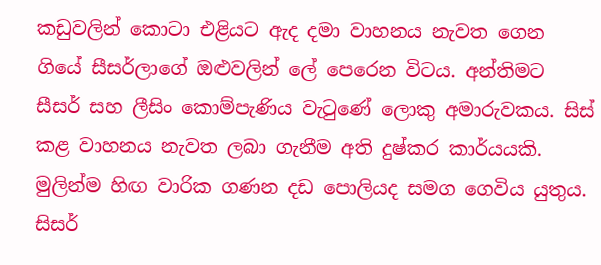කඩුවලින් කොටා එළියට ඇද දමා වාහනය නැවත ගෙන ගියේ සීසර්ලාගේ ඔළුවලින් ලේ පෙරෙන විටය. අන්තිමට සීසර් සහ ලීසිං කොම්පැණිය වැටුණේ ලොකු අමාරුවකය. සිස් කළ වාහනය නැවත ලබා ගැනීම අති දුෂ්කර කාර්යයකි. මුලින්ම හිඟ වාරික ගණන දඩ පොලියද සමග ගෙවිය යුතුය. සිසර්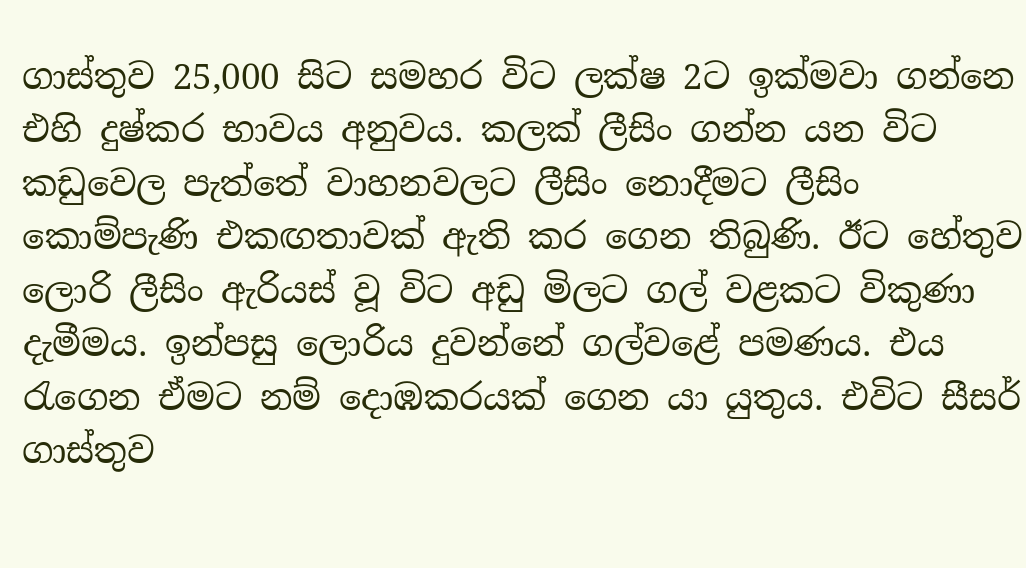ගාස්තුව 25,000 සිට සමහර විට ලක්ෂ 2ට ඉක්මවා ගන්නෙ එහි දුෂ්කර භාවය අනුවය. කලක් ලීසිං ගන්න යන විට කඩුවෙල පැත්තේ වාහනවලට ලීසිං නොදීමට ලීසිං කොම්පැණි එකඟතාවක් ඇති කර ගෙන තිබුණි. ඊට හේතුව ලොරි ලීසිං ඇරියස් වූ විට අඩු මිලට ගල් වළකට විකුණා දැමීමය. ඉන්පසු ලොරිය දුවන්නේ ගල්වළේ පමණය. එය රැගෙන ඒමට නම් දොඹකරයක් ගෙන යා යුතුය. එවිට සීසර් ගාස්තුව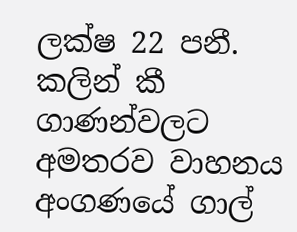ලක්ෂ 22 පනී. කලින් කී ගාණන්වලට අමතරව වාහනය අංගණයේ ගාල්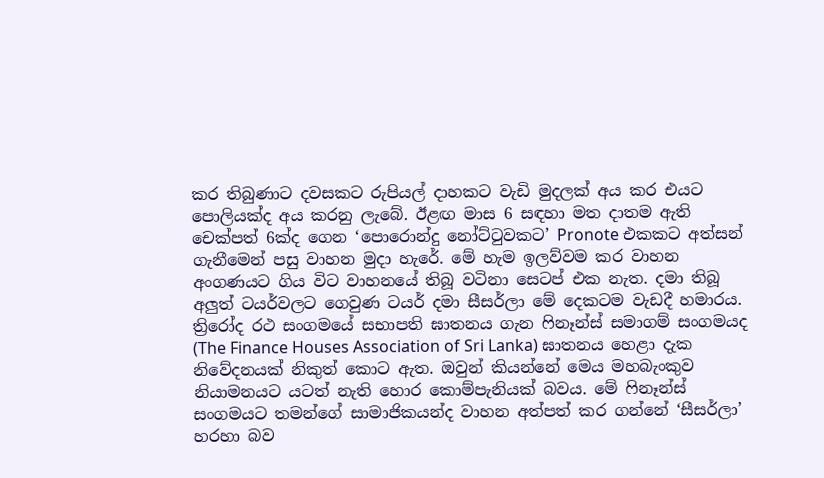කර තිබුණාට දවසකට රුපියල් දාහකට වැඩි මුදලක් අය කර එයට පොලියක්ද අය කරනු ලැබේ. ඊළඟ මාස 6 සඳහා මත දාතම ඇති චෙක්පත් 6ක්ද ගෙන ‘පොරොන්දු නෝට්ටුවකට’ Pronote එකකට අත්සන් ගැනීමෙන් පසු වාහන මුදා හැරේ. මේ හැම ඉලව්වම කර වාහන අංගණයට ගිය විට වාහනයේ තිබූ වටිනා සෙටප් එක නැත. දමා තිබූ අලුත් ටයර්වලට ගෙවුණ ටයර් දමා සීසර්ලා මේ දෙකටම වැඩදී හමාරය. ත්‍රිරෝද රථ සංගමයේ සභාපති ඝාතනය ගැන ෆිනෑන්ස් සමාගම් සංගමයද (The Finance Houses Association of Sri Lanka) ඝාතනය හෙළා දැක නිවේදනයක් නිකුත් කොට ඇත. ඔවුන් කියන්නේ මෙය මහබැංකුව නියාමනයට යටත් නැති හොර කොම්පැනියක් බවය. මේ ෆිනෑන්ස් සංගමයට තමන්ගේ සාමාජිකයන්ද වාහන අත්පත් කර ගන්නේ ‘සීසර්ලා’ හරහා බව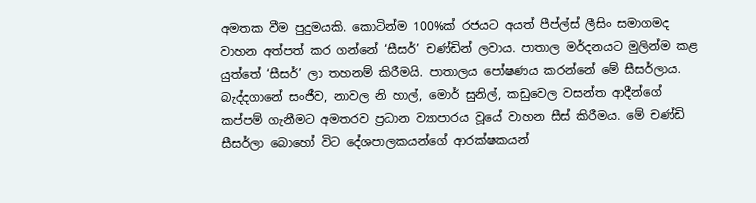අමතක වීම පුදුමයකි. කොටින්ම 100%ක් රජයට අයත් පීප්ල්ස් ලීසිං සමාගමද වාහන අත්පත් කර ගන්නේ ‘සීසර්’ චණ්ඩින් ලවාය. පාතාල මර්දනයට මුලින්ම කළ යුත්තේ ‘සීසර්’ ලා තහනම් කිරීමයි. පාතාලය පෝෂණය කරන්නේ මේ සීසර්ලාය. බැද්දගානේ සංජීව, නාවල නි හාල්, මොර් සුනිල්, කඩුවෙල වසන්ත ආදීන්ගේ කප්පම් ගැනීමට අමතරව ප්‍රධාන ව්‍යාපාරය වූයේ වාහන සීස් කිරීමය. මේ චණ්ඩි සීසර්ලා බොහෝ විට දේශපාලකයන්ගේ ආරක්ෂකයන්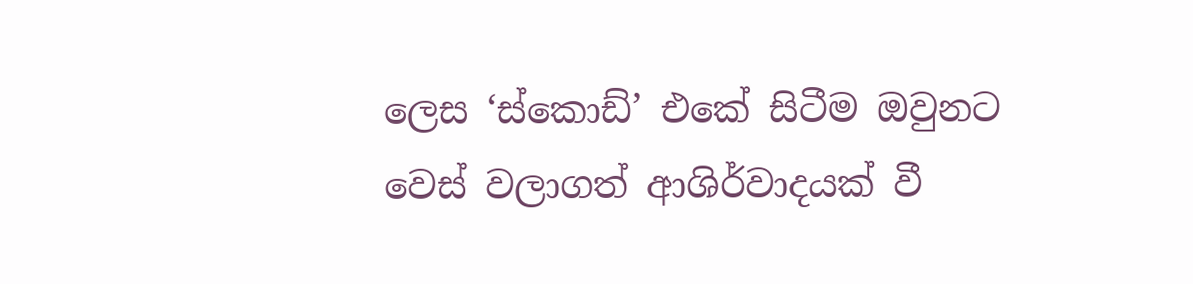ලෙස ‘ස්කොඩ්’ එකේ සිටීම ඔවුනට වෙස් වලාගත් ආශිර්වාදයක් වී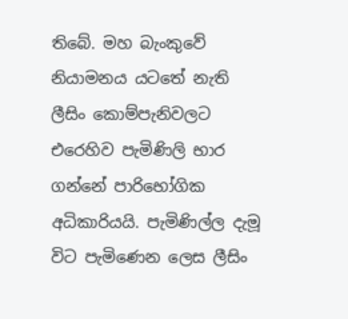තිබේ. මහ බැංකුවේ නියාමනය යටතේ නැති ලීසිං කොම්පැනිවලට එරෙහිව පැමිණිලි භාර ගන්නේ පාරිභෝගික අධිකාරියයි. පැමිණිල්ල දැමූ විට පැමිණෙන ලෙස ලීසිං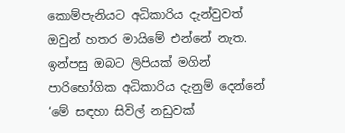කොම්පැනියට අධිකාරිය දැන්වුවත් ඔවුන් හතර මායිමේ එන්නේ නැත. ඉන්පසු ඔබට ලිපියක් මගින් පාරිභෝගික අධිකාරිය දැනුම් දෙන්නේ ‘මේ සඳහා සිවිල් නඩුවක්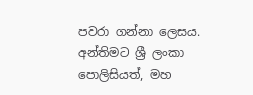පවරා ගන්නා ලෙසය. අන්තිමට ශ්‍රී ලංකා පොලිසියත්, මහ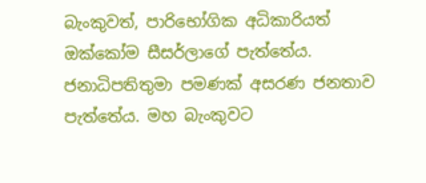බැංකුවත්, පාරිභෝගික අධිකාරියත් ඔක්කෝම සීසර්ලාගේ පැත්තේය. ජනාධිපතිතුමා පමණක් අසරණ ජනතාව පැත්තේය. මහ බැංකුවට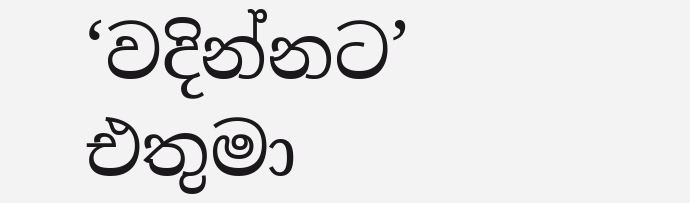‘වදින්නට’ එතුමා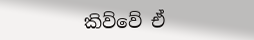කිව්වේ ඒ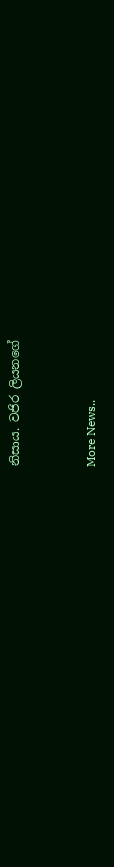නිසාය. වජිර ලියනගේ


More News..